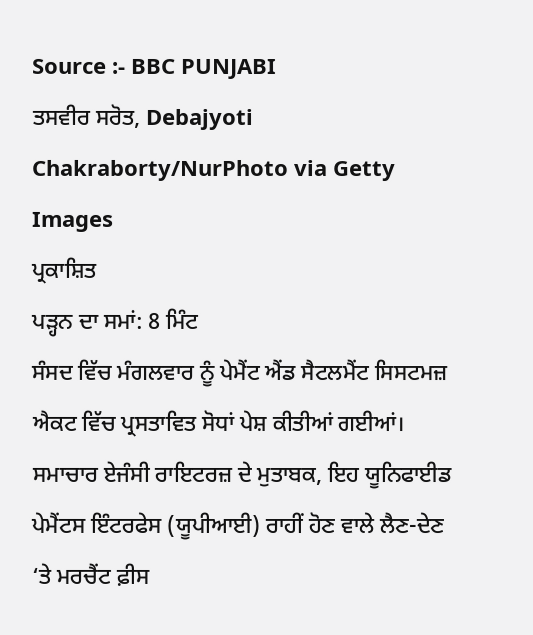Source :- BBC PUNJABI
ਤਸਵੀਰ ਸਰੋਤ, Debajyoti Chakraborty/NurPhoto via Getty Images
ਪ੍ਰਕਾਸ਼ਿਤ
ਪੜ੍ਹਨ ਦਾ ਸਮਾਂ: 8 ਮਿੰਟ
ਸੰਸਦ ਵਿੱਚ ਮੰਗਲਵਾਰ ਨੂੰ ਪੇਮੈਂਟ ਐਂਡ ਸੈਟਲਮੈਂਟ ਸਿਸਟਮਜ਼ ਐਕਟ ਵਿੱਚ ਪ੍ਰਸਤਾਵਿਤ ਸੋਧਾਂ ਪੇਸ਼ ਕੀਤੀਆਂ ਗਈਆਂ।
ਸਮਾਚਾਰ ਏਜੰਸੀ ਰਾਇਟਰਜ਼ ਦੇ ਮੁਤਾਬਕ, ਇਹ ਯੂਨਿਫਾਈਡ ਪੇਮੈਂਟਸ ਇੰਟਰਫੇਸ (ਯੂਪੀਆਈ) ਰਾਹੀਂ ਹੋਣ ਵਾਲੇ ਲੈਣ-ਦੇਣ ‘ਤੇ ਮਰਚੈਂਟ ਫ਼ੀਸ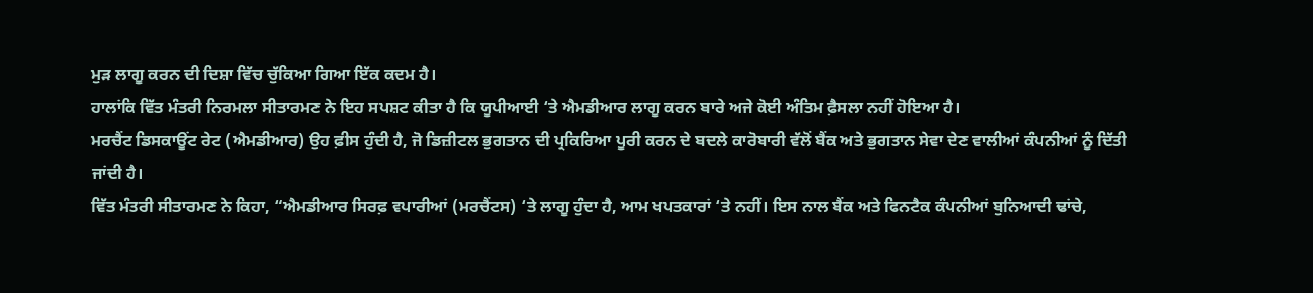ਮੁੜ ਲਾਗੂ ਕਰਨ ਦੀ ਦਿਸ਼ਾ ਵਿੱਚ ਚੁੱਕਿਆ ਗਿਆ ਇੱਕ ਕਦਮ ਹੈ।
ਹਾਲਾਂਕਿ ਵਿੱਤ ਮੰਤਰੀ ਨਿਰਮਲਾ ਸੀਤਾਰਮਣ ਨੇ ਇਹ ਸਪਸ਼ਟ ਕੀਤਾ ਹੈ ਕਿ ਯੂਪੀਆਈ ‘ਤੇ ਐਮਡੀਆਰ ਲਾਗੂ ਕਰਨ ਬਾਰੇ ਅਜੇ ਕੋਈ ਅੰਤਿਮ ਫ਼ੈਸਲਾ ਨਹੀਂ ਹੋਇਆ ਹੈ।
ਮਰਚੈਂਟ ਡਿਸਕਾਊਂਟ ਰੇਟ (ਐਮਡੀਆਰ) ਉਹ ਫ਼ੀਸ ਹੁੰਦੀ ਹੈ, ਜੋ ਡਿਜ਼ੀਟਲ ਭੁਗਤਾਨ ਦੀ ਪ੍ਰਕਿਰਿਆ ਪੂਰੀ ਕਰਨ ਦੇ ਬਦਲੇ ਕਾਰੋਬਾਰੀ ਵੱਲੋਂ ਬੈਂਕ ਅਤੇ ਭੁਗਤਾਨ ਸੇਵਾ ਦੇਣ ਵਾਲੀਆਂ ਕੰਪਨੀਆਂ ਨੂੰ ਦਿੱਤੀ ਜਾਂਦੀ ਹੈ।
ਵਿੱਤ ਮੰਤਰੀ ਸੀਤਾਰਮਣ ਨੇ ਕਿਹਾ, “ਐਮਡੀਆਰ ਸਿਰਫ਼ ਵਪਾਰੀਆਂ (ਮਰਚੈਂਟਸ) ‘ਤੇ ਲਾਗੂ ਹੁੰਦਾ ਹੈ, ਆਮ ਖਪਤਕਾਰਾਂ ‘ਤੇ ਨਹੀਂ। ਇਸ ਨਾਲ ਬੈਂਕ ਅਤੇ ਫਿਨਟੈਕ ਕੰਪਨੀਆਂ ਬੁਨਿਆਦੀ ਢਾਂਚੇ,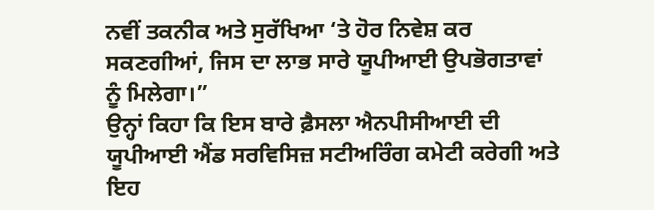ਨਵੀਂ ਤਕਨੀਕ ਅਤੇ ਸੁਰੱਖਿਆ ‘ਤੇ ਹੋਰ ਨਿਵੇਸ਼ ਕਰ ਸਕਣਗੀਆਂ, ਜਿਸ ਦਾ ਲਾਭ ਸਾਰੇ ਯੂਪੀਆਈ ਉਪਭੋਗਤਾਵਾਂ ਨੂੰ ਮਿਲੇਗਾ।”
ਉਨ੍ਹਾਂ ਕਿਹਾ ਕਿ ਇਸ ਬਾਰੇ ਫ਼ੈਸਲਾ ਐਨਪੀਸੀਆਈ ਦੀ ਯੂਪੀਆਈ ਐਂਡ ਸਰਵਿਸਿਜ਼ ਸਟੀਅਰਿੰਗ ਕਮੇਟੀ ਕਰੇਗੀ ਅਤੇ ਇਹ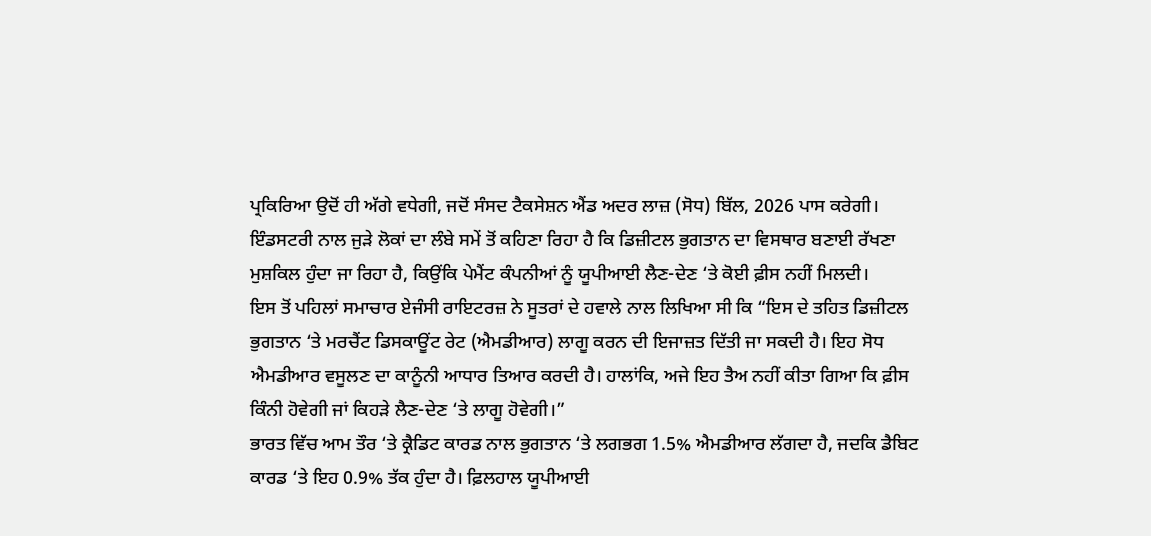ਪ੍ਰਕਿਰਿਆ ਉਦੋਂ ਹੀ ਅੱਗੇ ਵਧੇਗੀ, ਜਦੋਂ ਸੰਸਦ ਟੈਕਸੇਸ਼ਨ ਐਂਡ ਅਦਰ ਲਾਜ਼ (ਸੋਧ) ਬਿੱਲ, 2026 ਪਾਸ ਕਰੇਗੀ।
ਇੰਡਸਟਰੀ ਨਾਲ ਜੁੜੇ ਲੋਕਾਂ ਦਾ ਲੰਬੇ ਸਮੇਂ ਤੋਂ ਕਹਿਣਾ ਰਿਹਾ ਹੈ ਕਿ ਡਿਜ਼ੀਟਲ ਭੁਗਤਾਨ ਦਾ ਵਿਸਥਾਰ ਬਣਾਈ ਰੱਖਣਾ ਮੁਸ਼ਕਿਲ ਹੁੰਦਾ ਜਾ ਰਿਹਾ ਹੈ, ਕਿਉਂਕਿ ਪੇਮੈਂਟ ਕੰਪਨੀਆਂ ਨੂੰ ਯੂਪੀਆਈ ਲੈਣ-ਦੇਣ ‘ਤੇ ਕੋਈ ਫ਼ੀਸ ਨਹੀਂ ਮਿਲਦੀ।
ਇਸ ਤੋਂ ਪਹਿਲਾਂ ਸਮਾਚਾਰ ਏਜੰਸੀ ਰਾਇਟਰਜ਼ ਨੇ ਸੂਤਰਾਂ ਦੇ ਹਵਾਲੇ ਨਾਲ ਲਿਖਿਆ ਸੀ ਕਿ “ਇਸ ਦੇ ਤਹਿਤ ਡਿਜ਼ੀਟਲ ਭੁਗਤਾਨ ‘ਤੇ ਮਰਚੈਂਟ ਡਿਸਕਾਊਂਟ ਰੇਟ (ਐਮਡੀਆਰ) ਲਾਗੂ ਕਰਨ ਦੀ ਇਜਾਜ਼ਤ ਦਿੱਤੀ ਜਾ ਸਕਦੀ ਹੈ। ਇਹ ਸੋਧ ਐਮਡੀਆਰ ਵਸੂਲਣ ਦਾ ਕਾਨੂੰਨੀ ਆਧਾਰ ਤਿਆਰ ਕਰਦੀ ਹੈ। ਹਾਲਾਂਕਿ, ਅਜੇ ਇਹ ਤੈਅ ਨਹੀਂ ਕੀਤਾ ਗਿਆ ਕਿ ਫ਼ੀਸ ਕਿੰਨੀ ਹੋਵੇਗੀ ਜਾਂ ਕਿਹੜੇ ਲੈਣ-ਦੇਣ ‘ਤੇ ਲਾਗੂ ਹੋਵੇਗੀ।”
ਭਾਰਤ ਵਿੱਚ ਆਮ ਤੌਰ ‘ਤੇ ਕ੍ਰੈਡਿਟ ਕਾਰਡ ਨਾਲ ਭੁਗਤਾਨ ‘ਤੇ ਲਗਭਗ 1.5% ਐਮਡੀਆਰ ਲੱਗਦਾ ਹੈ, ਜਦਕਿ ਡੈਬਿਟ ਕਾਰਡ ‘ਤੇ ਇਹ 0.9% ਤੱਕ ਹੁੰਦਾ ਹੈ। ਫ਼ਿਲਹਾਲ ਯੂਪੀਆਈ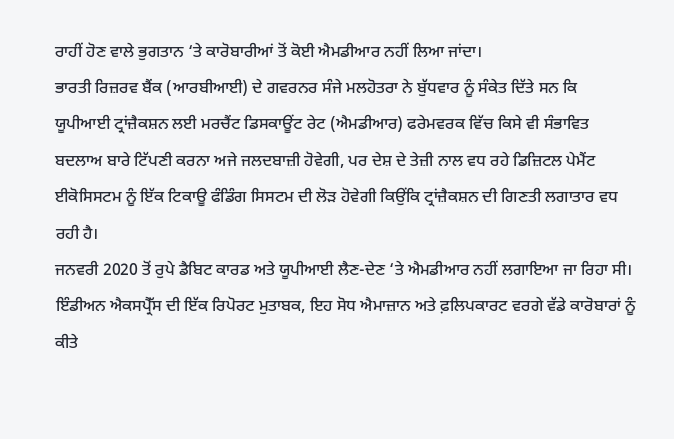ਰਾਹੀਂ ਹੋਣ ਵਾਲੇ ਭੁਗਤਾਨ ‘ਤੇ ਕਾਰੋਬਾਰੀਆਂ ਤੋਂ ਕੋਈ ਐਮਡੀਆਰ ਨਹੀਂ ਲਿਆ ਜਾਂਦਾ।
ਭਾਰਤੀ ਰਿਜ਼ਰਵ ਬੈਂਕ (ਆਰਬੀਆਈ) ਦੇ ਗਵਰਨਰ ਸੰਜੇ ਮਲਹੋਤਰਾ ਨੇ ਬੁੱਧਵਾਰ ਨੂੰ ਸੰਕੇਤ ਦਿੱਤੇ ਸਨ ਕਿ ਯੂਪੀਆਈ ਟ੍ਰਾਂਜ਼ੈਕਸ਼ਨ ਲਈ ਮਰਚੈਂਟ ਡਿਸਕਾਊਂਟ ਰੇਟ (ਐਮਡੀਆਰ) ਫਰੇਮਵਰਕ ਵਿੱਚ ਕਿਸੇ ਵੀ ਸੰਭਾਵਿਤ ਬਦਲਾਅ ਬਾਰੇ ਟਿੱਪਣੀ ਕਰਨਾ ਅਜੇ ਜਲਦਬਾਜ਼ੀ ਹੋਵੇਗੀ, ਪਰ ਦੇਸ਼ ਦੇ ਤੇਜ਼ੀ ਨਾਲ ਵਧ ਰਹੇ ਡਿਜ਼ਿਟਲ ਪੇਮੈਂਟ ਈਕੋਸਿਸਟਮ ਨੂੰ ਇੱਕ ਟਿਕਾਊ ਫੰਡਿੰਗ ਸਿਸਟਮ ਦੀ ਲੋੜ ਹੋਵੇਗੀ ਕਿਉਂਕਿ ਟ੍ਰਾਂਜ਼ੈਕਸ਼ਨ ਦੀ ਗਿਣਤੀ ਲਗਾਤਾਰ ਵਧ ਰਹੀ ਹੈ।
ਜਨਵਰੀ 2020 ਤੋਂ ਰੁਪੇ ਡੈਬਿਟ ਕਾਰਡ ਅਤੇ ਯੂਪੀਆਈ ਲੈਣ-ਦੇਣ ‘ਤੇ ਐਮਡੀਆਰ ਨਹੀਂ ਲਗਾਇਆ ਜਾ ਰਿਹਾ ਸੀ।
ਇੰਡੀਅਨ ਐਕਸਪ੍ਰੈੱਸ ਦੀ ਇੱਕ ਰਿਪੋਰਟ ਮੁਤਾਬਕ, ਇਹ ਸੋਧ ਐਮਾਜ਼ਾਨ ਅਤੇ ਫ਼ਲਿਪਕਾਰਟ ਵਰਗੇ ਵੱਡੇ ਕਾਰੋਬਾਰਾਂ ਨੂੰ ਕੀਤੇ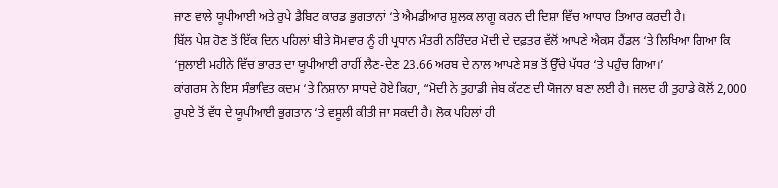ਜਾਣ ਵਾਲੇ ਯੂਪੀਆਈ ਅਤੇ ਰੁਪੇ ਡੈਬਿਟ ਕਾਰਡ ਭੁਗਤਾਨਾਂ ‘ਤੇ ਐਮਡੀਆਰ ਸ਼ੁਲਕ ਲਾਗੂ ਕਰਨ ਦੀ ਦਿਸ਼ਾ ਵਿੱਚ ਆਧਾਰ ਤਿਆਰ ਕਰਦੀ ਹੈ।
ਬਿੱਲ ਪੇਸ਼ ਹੋਣ ਤੋਂ ਇੱਕ ਦਿਨ ਪਹਿਲਾਂ ਬੀਤੇ ਸੋਮਵਾਰ ਨੂੰ ਹੀ ਪ੍ਰਧਾਨ ਮੰਤਰੀ ਨਰਿੰਦਰ ਮੋਦੀ ਦੇ ਦਫ਼ਤਰ ਵੱਲੋਂ ਆਪਣੇ ਐਕਸ ਹੈਂਡਲ ‘ਤੇ ਲਿਖਿਆ ਗਿਆ ਕਿ ‘ਜੁਲਾਈ ਮਹੀਨੇ ਵਿੱਚ ਭਾਰਤ ਦਾ ਯੂਪੀਆਈ ਰਾਹੀਂ ਲੈਣ-ਦੇਣ 23.66 ਅਰਬ ਦੇ ਨਾਲ ਆਪਣੇ ਸਭ ਤੋਂ ਉੱਚੇ ਪੱਧਰ ‘ਤੇ ਪਹੁੰਚ ਗਿਆ।’
ਕਾਂਗਰਸ ਨੇ ਇਸ ਸੰਭਾਵਿਤ ਕਦਮ ‘ਤੇ ਨਿਸ਼ਾਨਾ ਸਾਧਦੇ ਹੋਏ ਕਿਹਾ, “ਮੋਦੀ ਨੇ ਤੁਹਾਡੀ ਜੇਬ ਕੱਟਣ ਦੀ ਯੋਜਨਾ ਬਣਾ ਲਈ ਹੈ। ਜਲਦ ਹੀ ਤੁਹਾਡੇ ਕੋਲੋਂ 2,000 ਰੁਪਏ ਤੋਂ ਵੱਧ ਦੇ ਯੂਪੀਆਈ ਭੁਗਤਾਨ ‘ਤੇ ਵਸੂਲੀ ਕੀਤੀ ਜਾ ਸਕਦੀ ਹੈ। ਲੋਕ ਪਹਿਲਾਂ ਹੀ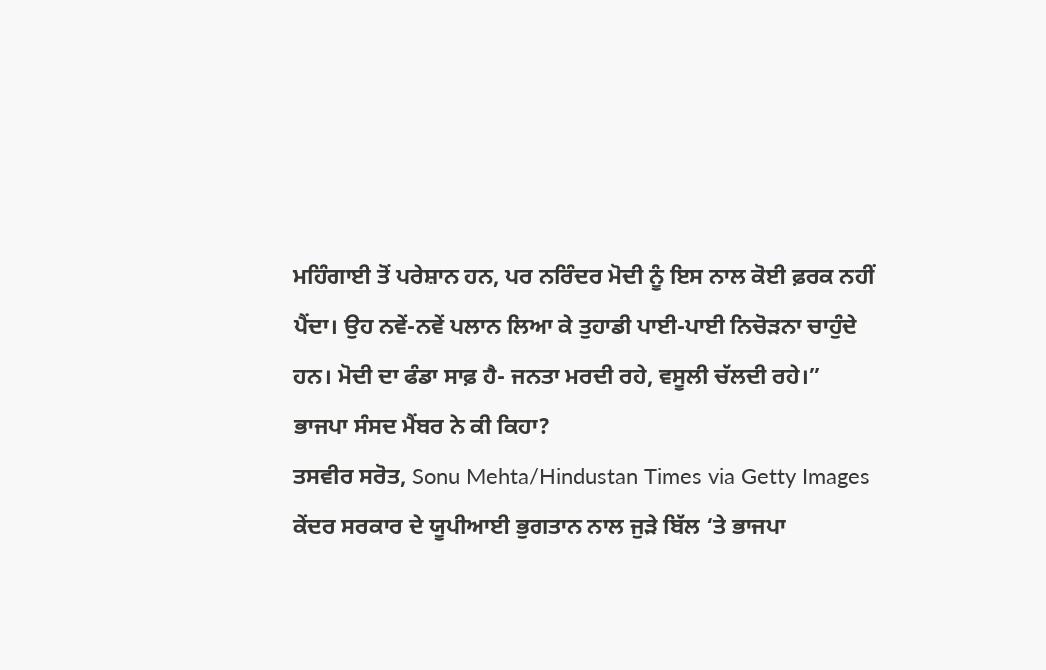ਮਹਿੰਗਾਈ ਤੋਂ ਪਰੇਸ਼ਾਨ ਹਨ, ਪਰ ਨਰਿੰਦਰ ਮੋਦੀ ਨੂੰ ਇਸ ਨਾਲ ਕੋਈ ਫ਼ਰਕ ਨਹੀਂ ਪੈਂਦਾ। ਉਹ ਨਵੇਂ-ਨਵੇਂ ਪਲਾਨ ਲਿਆ ਕੇ ਤੁਹਾਡੀ ਪਾਈ-ਪਾਈ ਨਿਚੋੜਨਾ ਚਾਹੁੰਦੇ ਹਨ। ਮੋਦੀ ਦਾ ਫੰਡਾ ਸਾਫ਼ ਹੈ- ਜਨਤਾ ਮਰਦੀ ਰਹੇ, ਵਸੂਲੀ ਚੱਲਦੀ ਰਹੇ।”
ਭਾਜਪਾ ਸੰਸਦ ਮੈਂਬਰ ਨੇ ਕੀ ਕਿਹਾ?
ਤਸਵੀਰ ਸਰੋਤ, Sonu Mehta/Hindustan Times via Getty Images
ਕੇਂਦਰ ਸਰਕਾਰ ਦੇ ਯੂਪੀਆਈ ਭੁਗਤਾਨ ਨਾਲ ਜੁੜੇ ਬਿੱਲ ‘ਤੇ ਭਾਜਪਾ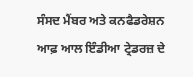ਸੰਸਦ ਮੈਂਬਰ ਅਤੇ ਕਨਫੈਡਰੇਸ਼ਨ ਆਫ਼ ਆਲ ਇੰਡੀਆ ਟ੍ਰੇਡਰਜ਼ ਦੇ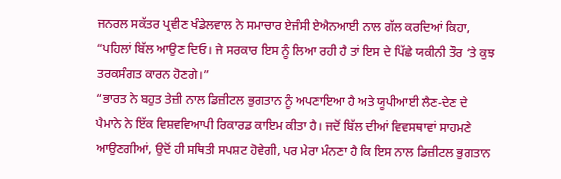ਜਨਰਲ ਸਕੱਤਰ ਪ੍ਰਵੀਣ ਖੰਡੇਲਵਾਲ ਨੇ ਸਮਾਚਾਰ ਏਜੰਸੀ ਏਐਨਆਈ ਨਾਲ ਗੱਲ ਕਰਦਿਆਂ ਕਿਹਾ, “ਪਹਿਲਾਂ ਬਿੱਲ ਆਉਣ ਦਿਓ। ਜੇ ਸਰਕਾਰ ਇਸ ਨੂੰ ਲਿਆ ਰਹੀ ਹੈ ਤਾਂ ਇਸ ਦੇ ਪਿੱਛੇ ਯਕੀਨੀ ਤੌਰ ‘ਤੇ ਕੁਝ ਤਰਕਸੰਗਤ ਕਾਰਨ ਹੋਣਗੇ।”
“ਭਾਰਤ ਨੇ ਬਹੁਤ ਤੇਜ਼ੀ ਨਾਲ ਡਿਜ਼ੀਟਲ ਭੁਗਤਾਨ ਨੂੰ ਅਪਣਾਇਆ ਹੈ ਅਤੇ ਯੂਪੀਆਈ ਲੈਣ-ਦੇਣ ਦੇ ਪੈਮਾਨੇ ਨੇ ਇੱਕ ਵਿਸ਼ਵਵਿਆਪੀ ਰਿਕਾਰਡ ਕਾਇਮ ਕੀਤਾ ਹੈ। ਜਦੋਂ ਬਿੱਲ ਦੀਆਂ ਵਿਵਸਥਾਵਾਂ ਸਾਹਮਣੇ ਆਉਣਗੀਆਂ, ਉਦੋਂ ਹੀ ਸਥਿਤੀ ਸਪਸ਼ਟ ਹੋਵੇਗੀ, ਪਰ ਮੇਰਾ ਮੰਨਣਾ ਹੈ ਕਿ ਇਸ ਨਾਲ ਡਿਜ਼ੀਟਲ ਭੁਗਤਾਨ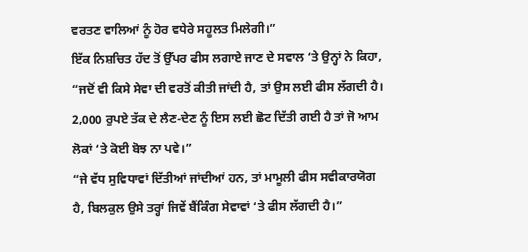ਵਰਤਣ ਵਾਲਿਆਂ ਨੂੰ ਹੋਰ ਵਧੇਰੇ ਸਹੂਲਤ ਮਿਲੇਗੀ।”
ਇੱਕ ਨਿਸ਼ਚਿਤ ਹੱਦ ਤੋਂ ਉੱਪਰ ਫੀਸ ਲਗਾਏ ਜਾਣ ਦੇ ਸਵਾਲ ‘ਤੇ ਉਨ੍ਹਾਂ ਨੇ ਕਿਹਾ, “ਜਦੋਂ ਵੀ ਕਿਸੇ ਸੇਵਾ ਦੀ ਵਰਤੋਂ ਕੀਤੀ ਜਾਂਦੀ ਹੈ, ਤਾਂ ਉਸ ਲਈ ਫੀਸ ਲੱਗਦੀ ਹੈ। 2,000 ਰੁਪਏ ਤੱਕ ਦੇ ਲੈਣ-ਦੇਣ ਨੂੰ ਇਸ ਲਈ ਛੋਟ ਦਿੱਤੀ ਗਈ ਹੈ ਤਾਂ ਜੋ ਆਮ ਲੋਕਾਂ ‘ਤੇ ਕੋਈ ਬੋਝ ਨਾ ਪਵੇ।”
“ਜੇ ਵੱਧ ਸੁਵਿਧਾਵਾਂ ਦਿੱਤੀਆਂ ਜਾਂਦੀਆਂ ਹਨ, ਤਾਂ ਮਾਮੂਲੀ ਫੀਸ ਸਵੀਕਾਰਯੋਗ ਹੈ, ਬਿਲਕੁਲ ਉਸੇ ਤਰ੍ਹਾਂ ਜਿਵੇਂ ਬੈਂਕਿੰਗ ਸੇਵਾਵਾਂ ‘ਤੇ ਫੀਸ ਲੱਗਦੀ ਹੈ।”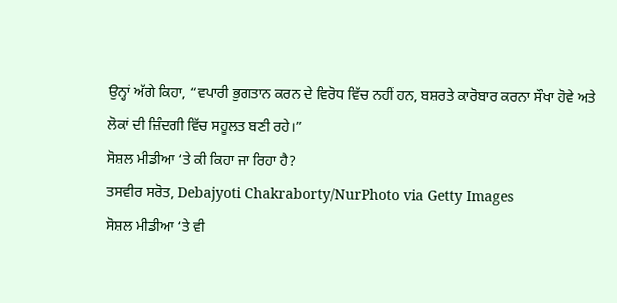ਉਨ੍ਹਾਂ ਅੱਗੇ ਕਿਹਾ, “ਵਪਾਰੀ ਭੁਗਤਾਨ ਕਰਨ ਦੇ ਵਿਰੋਧ ਵਿੱਚ ਨਹੀਂ ਹਨ, ਬਸ਼ਰਤੇ ਕਾਰੋਬਾਰ ਕਰਨਾ ਸੌਖਾ ਹੋਵੇ ਅਤੇ ਲੋਕਾਂ ਦੀ ਜ਼ਿੰਦਗੀ ਵਿੱਚ ਸਹੂਲਤ ਬਣੀ ਰਹੇ।”
ਸੋਸ਼ਲ ਮੀਡੀਆ ‘ਤੇ ਕੀ ਕਿਹਾ ਜਾ ਰਿਹਾ ਹੈ?
ਤਸਵੀਰ ਸਰੋਤ, Debajyoti Chakraborty/NurPhoto via Getty Images
ਸੋਸ਼ਲ ਮੀਡੀਆ ‘ਤੇ ਵੀ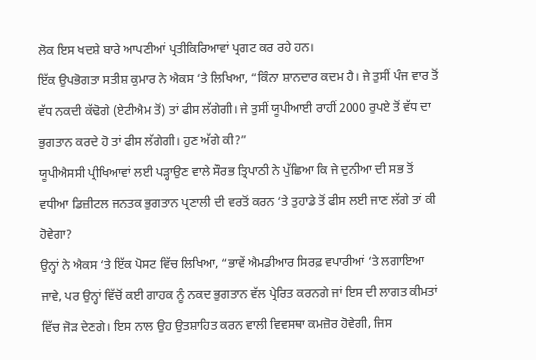ਲੋਕ ਇਸ ਖਦਸ਼ੇ ਬਾਰੇ ਆਪਣੀਆਂ ਪ੍ਰਤੀਕਿਰਿਆਵਾਂ ਪ੍ਰਗਟ ਕਰ ਰਹੇ ਹਨ।
ਇੱਕ ਉਪਭੋਗਤਾ ਸਤੀਸ਼ ਕੁਮਾਰ ਨੇ ਐਕਸ ‘ਤੇ ਲਿਖਿਆ, “ਕਿੰਨਾ ਸ਼ਾਨਦਾਰ ਕਦਮ ਹੈ। ਜੇ ਤੁਸੀਂ ਪੰਜ ਵਾਰ ਤੋਂ ਵੱਧ ਨਕਦੀ ਕੱਢੋਗੇ (ਏਟੀਐਮ ਤੋਂ) ਤਾਂ ਫੀਸ ਲੱਗੇਗੀ। ਜੇ ਤੁਸੀਂ ਯੂਪੀਆਈ ਰਾਹੀਂ 2000 ਰੁਪਏ ਤੋਂ ਵੱਧ ਦਾ ਭੁਗਤਾਨ ਕਰਦੇ ਹੋ ਤਾਂ ਫੀਸ ਲੱਗੇਗੀ। ਹੁਣ ਅੱਗੇ ਕੀ?”
ਯੂਪੀਐਸਸੀ ਪ੍ਰੀਖਿਆਵਾਂ ਲਈ ਪੜ੍ਹਾਉਣ ਵਾਲੇ ਸੌਰਭ ਤ੍ਰਿਪਾਠੀ ਨੇ ਪੁੱਛਿਆ ਕਿ ਜੇ ਦੁਨੀਆ ਦੀ ਸਭ ਤੋਂ ਵਧੀਆ ਡਿਜ਼ੀਟਲ ਜਨਤਕ ਭੁਗਤਾਨ ਪ੍ਰਣਾਲੀ ਦੀ ਵਰਤੋਂ ਕਰਨ ‘ਤੇ ਤੁਹਾਡੇ ਤੋਂ ਫੀਸ ਲਈ ਜਾਣ ਲੱਗੇ ਤਾਂ ਕੀ ਹੋਵੇਗਾ?
ਉਨ੍ਹਾਂ ਨੇ ਐਕਸ ‘ਤੇ ਇੱਕ ਪੋਸਟ ਵਿੱਚ ਲਿਖਿਆ, “ਭਾਵੇਂ ਐਮਡੀਆਰ ਸਿਰਫ਼ ਵਪਾਰੀਆਂ ‘ਤੇ ਲਗਾਇਆ ਜਾਵੇ, ਪਰ ਉਨ੍ਹਾਂ ਵਿੱਚੋਂ ਕਈ ਗਾਹਕ ਨੂੰ ਨਕਦ ਭੁਗਤਾਨ ਵੱਲ ਪ੍ਰੇਰਿਤ ਕਰਨਗੇ ਜਾਂ ਇਸ ਦੀ ਲਾਗਤ ਕੀਮਤਾਂ ਵਿੱਚ ਜੋੜ ਦੇਣਗੇ। ਇਸ ਨਾਲ ਉਹ ਉਤਸ਼ਾਹਿਤ ਕਰਨ ਵਾਲੀ ਵਿਵਸਥਾ ਕਮਜ਼ੋਰ ਹੋਵੇਗੀ, ਜਿਸ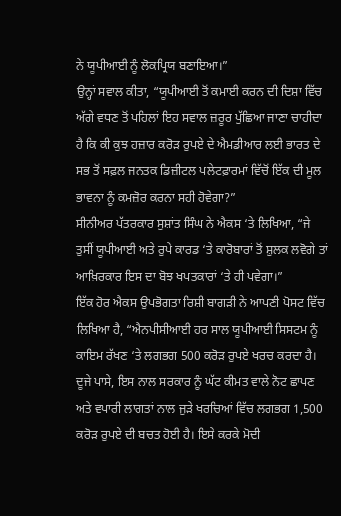ਨੇ ਯੂਪੀਆਈ ਨੂੰ ਲੋਕਪ੍ਰਿਯ ਬਣਾਇਆ।”
ਉਨ੍ਹਾਂ ਸਵਾਲ ਕੀਤਾ, “ਯੂਪੀਆਈ ਤੋਂ ਕਮਾਈ ਕਰਨ ਦੀ ਦਿਸ਼ਾ ਵਿੱਚ ਅੱਗੇ ਵਧਣ ਤੋਂ ਪਹਿਲਾਂ ਇਹ ਸਵਾਲ ਜ਼ਰੂਰ ਪੁੱਛਿਆ ਜਾਣਾ ਚਾਹੀਦਾ ਹੈ ਕਿ ਕੀ ਕੁਝ ਹਜ਼ਾਰ ਕਰੋੜ ਰੁਪਏ ਦੇ ਐਮਡੀਆਰ ਲਈ ਭਾਰਤ ਦੇ ਸਭ ਤੋਂ ਸਫ਼ਲ ਜਨਤਕ ਡਿਜ਼ੀਟਲ ਪਲੇਟਫ਼ਾਰਮਾਂ ਵਿੱਚੋਂ ਇੱਕ ਦੀ ਮੂਲ ਭਾਵਨਾ ਨੂੰ ਕਮਜ਼ੋਰ ਕਰਨਾ ਸਹੀ ਹੋਵੇਗਾ?”
ਸੀਨੀਅਰ ਪੱਤਰਕਾਰ ਸੁਸ਼ਾਂਤ ਸਿੰਘ ਨੇ ਐਕਸ ‘ਤੇ ਲਿਖਿਆ, “ਜੇ ਤੁਸੀਂ ਯੂਪੀਆਈ ਅਤੇ ਰੁਪੇ ਕਾਰਡ ‘ਤੇ ਕਾਰੋਬਾਰਾਂ ਤੋਂ ਸ਼ੁਲਕ ਲਵੋਗੇ ਤਾਂ ਆਖ਼ਿਰਕਾਰ ਇਸ ਦਾ ਬੋਝ ਖਪਤਕਾਰਾਂ ‘ਤੇ ਹੀ ਪਵੇਗਾ।”
ਇੱਕ ਹੋਰ ਐਕਸ ਉਪਭੋਗਤਾ ਰਿਸ਼ੀ ਬਾਗੜੀ ਨੇ ਆਪਣੀ ਪੋਸਟ ਵਿੱਚ ਲਿਖਿਆ ਹੈ, “ਐਨਪੀਸੀਆਈ ਹਰ ਸਾਲ ਯੂਪੀਆਈ ਸਿਸਟਮ ਨੂੰ ਕਾਇਮ ਰੱਖਣ ‘ਤੇ ਲਗਭਗ 500 ਕਰੋੜ ਰੁਪਏ ਖਰਚ ਕਰਦਾ ਹੈ। ਦੂਜੇ ਪਾਸੇ, ਇਸ ਨਾਲ ਸਰਕਾਰ ਨੂੰ ਘੱਟ ਕੀਮਤ ਵਾਲੇ ਨੋਟ ਛਾਪਣ ਅਤੇ ਵਪਾਰੀ ਲਾਗਤਾਂ ਨਾਲ ਜੁੜੇ ਖਰਚਿਆਂ ਵਿੱਚ ਲਗਭਗ 1,500 ਕਰੋੜ ਰੁਪਏ ਦੀ ਬਚਤ ਹੋਈ ਹੈ। ਇਸੇ ਕਰਕੇ ਮੋਦੀ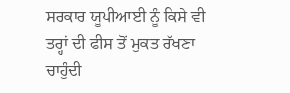ਸਰਕਾਰ ਯੂਪੀਆਈ ਨੂੰ ਕਿਸੇ ਵੀ ਤਰ੍ਹਾਂ ਦੀ ਫੀਸ ਤੋਂ ਮੁਕਤ ਰੱਖਣਾ ਚਾਹੁੰਦੀ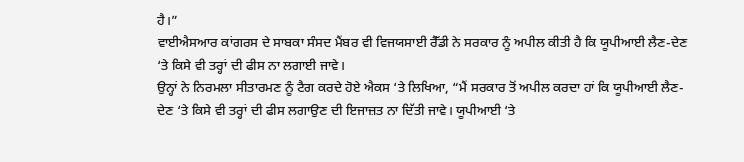ਹੈ।”
ਵਾਈਐਸਆਰ ਕਾਂਗਰਸ ਦੇ ਸਾਬਕਾ ਸੰਸਦ ਮੈਂਬਰ ਵੀ ਵਿਜਯਸਾਈ ਰੈੱਡੀ ਨੇ ਸਰਕਾਰ ਨੂੰ ਅਪੀਲ ਕੀਤੀ ਹੈ ਕਿ ਯੂਪੀਆਈ ਲੈਣ-ਦੇਣ ‘ਤੇ ਕਿਸੇ ਵੀ ਤਰ੍ਹਾਂ ਦੀ ਫੀਸ ਨਾ ਲਗਾਈ ਜਾਵੇ।
ਉਨ੍ਹਾਂ ਨੇ ਨਿਰਮਲਾ ਸੀਤਾਰਮਣ ਨੂੰ ਟੈਗ ਕਰਦੇ ਹੋਏ ਐਕਸ ‘ਤੇ ਲਿਖਿਆ, “ਮੈਂ ਸਰਕਾਰ ਤੋਂ ਅਪੀਲ ਕਰਦਾ ਹਾਂ ਕਿ ਯੂਪੀਆਈ ਲੈਣ-ਦੇਣ ‘ਤੇ ਕਿਸੇ ਵੀ ਤਰ੍ਹਾਂ ਦੀ ਫੀਸ ਲਗਾਉਣ ਦੀ ਇਜਾਜ਼ਤ ਨਾ ਦਿੱਤੀ ਜਾਵੇ। ਯੂਪੀਆਈ ‘ਤੇ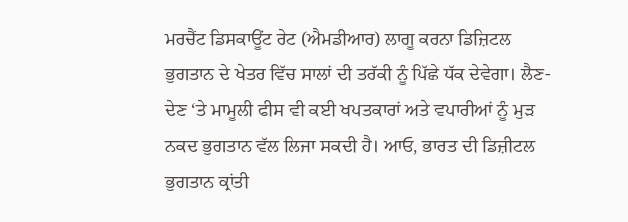ਮਰਚੈਂਟ ਡਿਸਕਾਊਂਟ ਰੇਟ (ਐਮਡੀਆਰ) ਲਾਗੂ ਕਰਨਾ ਡਿਜ਼ਿਟਲ ਭੁਗਤਾਨ ਦੇ ਖੇਤਰ ਵਿੱਚ ਸਾਲਾਂ ਦੀ ਤਰੱਕੀ ਨੂੰ ਪਿੱਛੇ ਧੱਕ ਦੇਵੇਗਾ। ਲੈਣ-ਦੇਣ ‘ਤੇ ਮਾਮੂਲੀ ਫੀਸ ਵੀ ਕਈ ਖਪਤਕਾਰਾਂ ਅਤੇ ਵਪਾਰੀਆਂ ਨੂੰ ਮੁੜ ਨਕਦ ਭੁਗਤਾਨ ਵੱਲ ਲਿਜਾ ਸਕਦੀ ਹੈ। ਆਓ, ਭਾਰਤ ਦੀ ਡਿਜ਼ੀਟਲ ਭੁਗਤਾਨ ਕ੍ਰਾਂਤੀ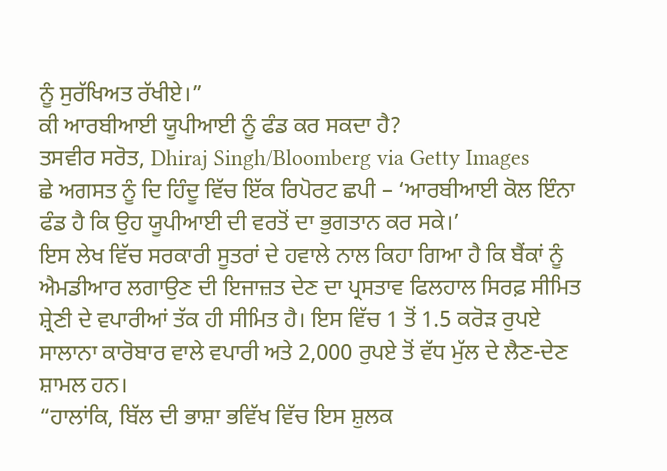ਨੂੰ ਸੁਰੱਖਿਅਤ ਰੱਖੀਏ।”
ਕੀ ਆਰਬੀਆਈ ਯੂਪੀਆਈ ਨੂੰ ਫੰਡ ਕਰ ਸਕਦਾ ਹੈ?
ਤਸਵੀਰ ਸਰੋਤ, Dhiraj Singh/Bloomberg via Getty Images
ਛੇ ਅਗਸਤ ਨੂੰ ਦਿ ਹਿੰਦੂ ਵਿੱਚ ਇੱਕ ਰਿਪੋਰਟ ਛਪੀ – ‘ਆਰਬੀਆਈ ਕੋਲ ਇੰਨਾ ਫੰਡ ਹੈ ਕਿ ਉਹ ਯੂਪੀਆਈ ਦੀ ਵਰਤੋਂ ਦਾ ਭੁਗਤਾਨ ਕਰ ਸਕੇ।’
ਇਸ ਲੇਖ ਵਿੱਚ ਸਰਕਾਰੀ ਸੂਤਰਾਂ ਦੇ ਹਵਾਲੇ ਨਾਲ ਕਿਹਾ ਗਿਆ ਹੈ ਕਿ ਬੈਂਕਾਂ ਨੂੰ ਐਮਡੀਆਰ ਲਗਾਉਣ ਦੀ ਇਜਾਜ਼ਤ ਦੇਣ ਦਾ ਪ੍ਰਸਤਾਵ ਫਿਲਹਾਲ ਸਿਰਫ਼ ਸੀਮਿਤ ਸ਼੍ਰੇਣੀ ਦੇ ਵਪਾਰੀਆਂ ਤੱਕ ਹੀ ਸੀਮਿਤ ਹੈ। ਇਸ ਵਿੱਚ 1 ਤੋਂ 1.5 ਕਰੋੜ ਰੁਪਏ ਸਾਲਾਨਾ ਕਾਰੋਬਾਰ ਵਾਲੇ ਵਪਾਰੀ ਅਤੇ 2,000 ਰੁਪਏ ਤੋਂ ਵੱਧ ਮੁੱਲ ਦੇ ਲੈਣ-ਦੇਣ ਸ਼ਾਮਲ ਹਨ।
“ਹਾਲਾਂਕਿ, ਬਿੱਲ ਦੀ ਭਾਸ਼ਾ ਭਵਿੱਖ ਵਿੱਚ ਇਸ ਸ਼ੁਲਕ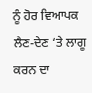ਨੂੰ ਹੋਰ ਵਿਆਪਕ ਲੈਣ-ਦੇਣ ‘ਤੇ ਲਾਗੂ ਕਰਨ ਦਾ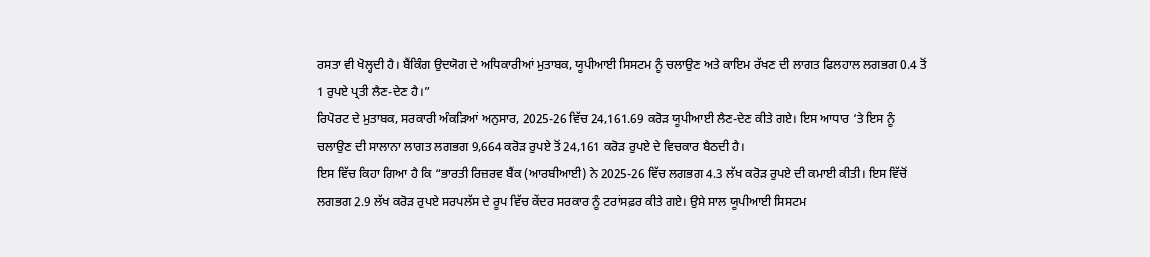ਰਸਤਾ ਵੀ ਖੋਲ੍ਹਦੀ ਹੈ। ਬੈਂਕਿੰਗ ਉਦਯੋਗ ਦੇ ਅਧਿਕਾਰੀਆਂ ਮੁਤਾਬਕ, ਯੂਪੀਆਈ ਸਿਸਟਮ ਨੂੰ ਚਲਾਉਣ ਅਤੇ ਕਾਇਮ ਰੱਖਣ ਦੀ ਲਾਗਤ ਫਿਲਹਾਲ ਲਗਭਗ 0.4 ਤੋਂ 1 ਰੁਪਏ ਪ੍ਰਤੀ ਲੈਣ-ਦੇਣ ਹੈ।”
ਰਿਪੋਰਟ ਦੇ ਮੁਤਾਬਕ, ਸਰਕਾਰੀ ਅੰਕੜਿਆਂ ਅਨੁਸਾਰ, 2025-26 ਵਿੱਚ 24,161.69 ਕਰੋੜ ਯੂਪੀਆਈ ਲੈਣ-ਦੇਣ ਕੀਤੇ ਗਏ। ਇਸ ਆਧਾਰ ‘ਤੇ ਇਸ ਨੂੰ ਚਲਾਉਣ ਦੀ ਸਾਲਾਨਾ ਲਾਗਤ ਲਗਭਗ 9,664 ਕਰੋੜ ਰੁਪਏ ਤੋਂ 24,161 ਕਰੋੜ ਰੁਪਏ ਦੇ ਵਿਚਕਾਰ ਬੈਠਦੀ ਹੈ।
ਇਸ ਵਿੱਚ ਕਿਹਾ ਗਿਆ ਹੈ ਕਿ “ਭਾਰਤੀ ਰਿਜ਼ਰਵ ਬੈਂਕ (ਆਰਬੀਆਈ) ਨੇ 2025-26 ਵਿੱਚ ਲਗਭਗ 4.3 ਲੱਖ ਕਰੋੜ ਰੁਪਏ ਦੀ ਕਮਾਈ ਕੀਤੀ। ਇਸ ਵਿੱਚੋਂ ਲਗਭਗ 2.9 ਲੱਖ ਕਰੋੜ ਰੁਪਏ ਸਰਪਲੱਸ ਦੇ ਰੂਪ ਵਿੱਚ ਕੇਂਦਰ ਸਰਕਾਰ ਨੂੰ ਟਰਾਂਸਫ਼ਰ ਕੀਤੇ ਗਏ। ਉਸੇ ਸਾਲ ਯੂਪੀਆਈ ਸਿਸਟਮ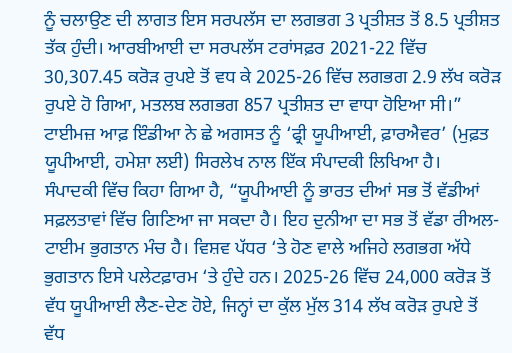ਨੂੰ ਚਲਾਉਣ ਦੀ ਲਾਗਤ ਇਸ ਸਰਪਲੱਸ ਦਾ ਲਗਭਗ 3 ਪ੍ਰਤੀਸ਼ਤ ਤੋਂ 8.5 ਪ੍ਰਤੀਸ਼ਤ ਤੱਕ ਹੁੰਦੀ। ਆਰਬੀਆਈ ਦਾ ਸਰਪਲੱਸ ਟਰਾਂਸਫ਼ਰ 2021-22 ਵਿੱਚ 30,307.45 ਕਰੋੜ ਰੁਪਏ ਤੋਂ ਵਧ ਕੇ 2025-26 ਵਿੱਚ ਲਗਭਗ 2.9 ਲੱਖ ਕਰੋੜ ਰੁਪਏ ਹੋ ਗਿਆ, ਮਤਲਬ ਲਗਭਗ 857 ਪ੍ਰਤੀਸ਼ਤ ਦਾ ਵਾਧਾ ਹੋਇਆ ਸੀ।”
ਟਾਈਮਜ਼ ਆਫ਼ ਇੰਡੀਆ ਨੇ ਛੇ ਅਗਸਤ ਨੂੰ ‘ਫ੍ਰੀ ਯੂਪੀਆਈ, ਫ਼ਾਰਐਵਰ’ (ਮੁਫ਼ਤ ਯੂਪੀਆਈ, ਹਮੇਸ਼ਾ ਲਈ) ਸਿਰਲੇਖ ਨਾਲ ਇੱਕ ਸੰਪਾਦਕੀ ਲਿਖਿਆ ਹੈ।
ਸੰਪਾਦਕੀ ਵਿੱਚ ਕਿਹਾ ਗਿਆ ਹੈ, “ਯੂਪੀਆਈ ਨੂੰ ਭਾਰਤ ਦੀਆਂ ਸਭ ਤੋਂ ਵੱਡੀਆਂ ਸਫ਼ਲਤਾਵਾਂ ਵਿੱਚ ਗਿਣਿਆ ਜਾ ਸਕਦਾ ਹੈ। ਇਹ ਦੁਨੀਆ ਦਾ ਸਭ ਤੋਂ ਵੱਡਾ ਰੀਅਲ-ਟਾਈਮ ਭੁਗਤਾਨ ਮੰਚ ਹੈ। ਵਿਸ਼ਵ ਪੱਧਰ ‘ਤੇ ਹੋਣ ਵਾਲੇ ਅਜਿਹੇ ਲਗਭਗ ਅੱਧੇ ਭੁਗਤਾਨ ਇਸੇ ਪਲੇਟਫ਼ਾਰਮ ‘ਤੇ ਹੁੰਦੇ ਹਨ। 2025-26 ਵਿੱਚ 24,000 ਕਰੋੜ ਤੋਂ ਵੱਧ ਯੂਪੀਆਈ ਲੈਣ-ਦੇਣ ਹੋਏ, ਜਿਨ੍ਹਾਂ ਦਾ ਕੁੱਲ ਮੁੱਲ 314 ਲੱਖ ਕਰੋੜ ਰੁਪਏ ਤੋਂ ਵੱਧ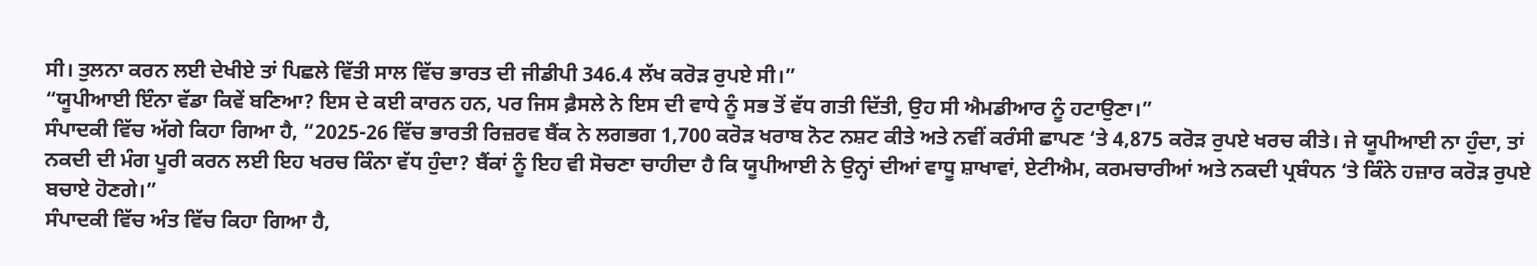ਸੀ। ਤੁਲਨਾ ਕਰਨ ਲਈ ਦੇਖੀਏ ਤਾਂ ਪਿਛਲੇ ਵਿੱਤੀ ਸਾਲ ਵਿੱਚ ਭਾਰਤ ਦੀ ਜੀਡੀਪੀ 346.4 ਲੱਖ ਕਰੋੜ ਰੁਪਏ ਸੀ।”
“ਯੂਪੀਆਈ ਇੰਨਾ ਵੱਡਾ ਕਿਵੇਂ ਬਣਿਆ? ਇਸ ਦੇ ਕਈ ਕਾਰਨ ਹਨ, ਪਰ ਜਿਸ ਫ਼ੈਸਲੇ ਨੇ ਇਸ ਦੀ ਵਾਧੇ ਨੂੰ ਸਭ ਤੋਂ ਵੱਧ ਗਤੀ ਦਿੱਤੀ, ਉਹ ਸੀ ਐਮਡੀਆਰ ਨੂੰ ਹਟਾਉਣਾ।”
ਸੰਪਾਦਕੀ ਵਿੱਚ ਅੱਗੇ ਕਿਹਾ ਗਿਆ ਹੈ, “2025-26 ਵਿੱਚ ਭਾਰਤੀ ਰਿਜ਼ਰਵ ਬੈਂਕ ਨੇ ਲਗਭਗ 1,700 ਕਰੋੜ ਖਰਾਬ ਨੋਟ ਨਸ਼ਟ ਕੀਤੇ ਅਤੇ ਨਵੀਂ ਕਰੰਸੀ ਛਾਪਣ ‘ਤੇ 4,875 ਕਰੋੜ ਰੁਪਏ ਖਰਚ ਕੀਤੇ। ਜੇ ਯੂਪੀਆਈ ਨਾ ਹੁੰਦਾ, ਤਾਂ ਨਕਦੀ ਦੀ ਮੰਗ ਪੂਰੀ ਕਰਨ ਲਈ ਇਹ ਖਰਚ ਕਿੰਨਾ ਵੱਧ ਹੁੰਦਾ? ਬੈਂਕਾਂ ਨੂੰ ਇਹ ਵੀ ਸੋਚਣਾ ਚਾਹੀਦਾ ਹੈ ਕਿ ਯੂਪੀਆਈ ਨੇ ਉਨ੍ਹਾਂ ਦੀਆਂ ਵਾਧੂ ਸ਼ਾਖਾਵਾਂ, ਏਟੀਐਮ, ਕਰਮਚਾਰੀਆਂ ਅਤੇ ਨਕਦੀ ਪ੍ਰਬੰਧਨ ‘ਤੇ ਕਿੰਨੇ ਹਜ਼ਾਰ ਕਰੋੜ ਰੁਪਏ ਬਚਾਏ ਹੋਣਗੇ।”
ਸੰਪਾਦਕੀ ਵਿੱਚ ਅੰਤ ਵਿੱਚ ਕਿਹਾ ਗਿਆ ਹੈ,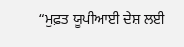“ਮੁਫ਼ਤ ਯੂਪੀਆਈ ਦੇਸ਼ ਲਈ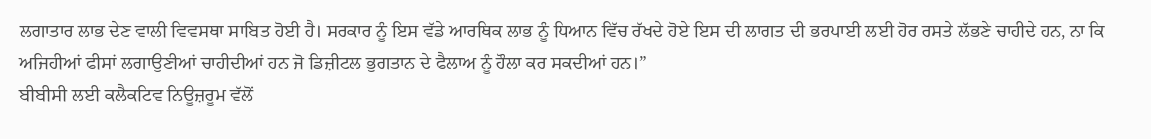ਲਗਾਤਾਰ ਲਾਭ ਦੇਣ ਵਾਲੀ ਵਿਵਸਥਾ ਸਾਬਿਤ ਹੋਈ ਹੈ। ਸਰਕਾਰ ਨੂੰ ਇਸ ਵੱਡੇ ਆਰਥਿਕ ਲਾਭ ਨੂੰ ਧਿਆਨ ਵਿੱਚ ਰੱਖਦੇ ਹੋਏ ਇਸ ਦੀ ਲਾਗਤ ਦੀ ਭਰਪਾਈ ਲਈ ਹੋਰ ਰਸਤੇ ਲੱਭਣੇ ਚਾਹੀਦੇ ਹਨ, ਨਾ ਕਿ ਅਜਿਹੀਆਂ ਫੀਸਾਂ ਲਗਾਉਣੀਆਂ ਚਾਹੀਦੀਆਂ ਹਨ ਜੋ ਡਿਜ਼ੀਟਲ ਭੁਗਤਾਨ ਦੇ ਫੈਲਾਅ ਨੂੰ ਹੌਲਾ ਕਰ ਸਕਦੀਆਂ ਹਨ।”
ਬੀਬੀਸੀ ਲਈ ਕਲੈਕਟਿਵ ਨਿਊਜ਼ਰੂਮ ਵੱਲੋਂ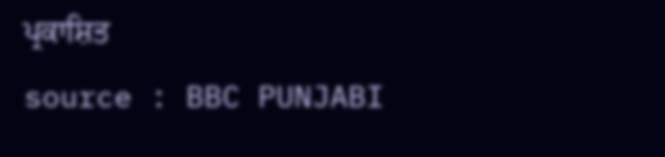ਪ੍ਰਕਾਸ਼ਿਤ
source : BBC PUNJABI